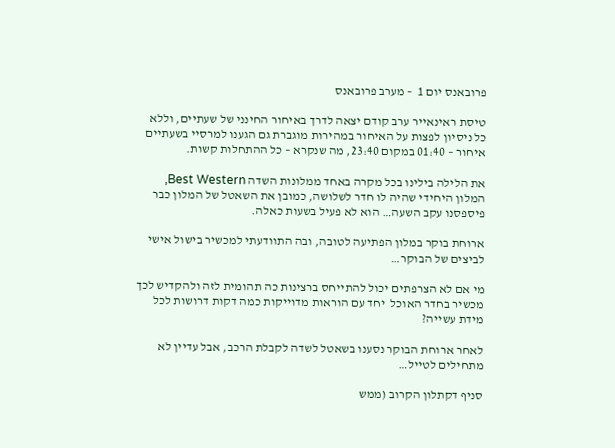פרובאנס יום 1  – מערב פרובאנס

טיסת ראינאייר ערב קודם יצאה לדרך באיחור החינני של שעתיים, וללא כל ניסיון לפצות על האיחור במהירות מוגברת גם הגענו למרסיי בשעתיים איחור – 01:40 במקום 23:40, מה שנקרא – כל ההתחלות קשות.

את הלילה בילינו בכל מקרה באחד ממלונות השדה Best Western, המלון היחידי שהיה לו חדר לשלושה, כמובן את השאטל של המלון כבר פיספסנו עקב השעה… הוא לא פעיל בשעות כאלה.

ארוחת בוקר במלון הפתיעה לטובה, ובה התוודעתי למכשיר בישול אישי לביצים של הבוקר…

מי אם לא הצרפתים יכול להתייחס ברצינות כה תהומית לזה ולהקדיש לכך מכשיר בחדר האוכל  יחד עם הוראות מדוייקות כמה דקות דרושות לכל מידת עשייה?

לאחר ארוחת הבוקר נסענו בשאטל לשדה לקבלת הרכב, אבל עדיין לא מתחילים לטייל…

סניף דקתלון הקרוב (ממש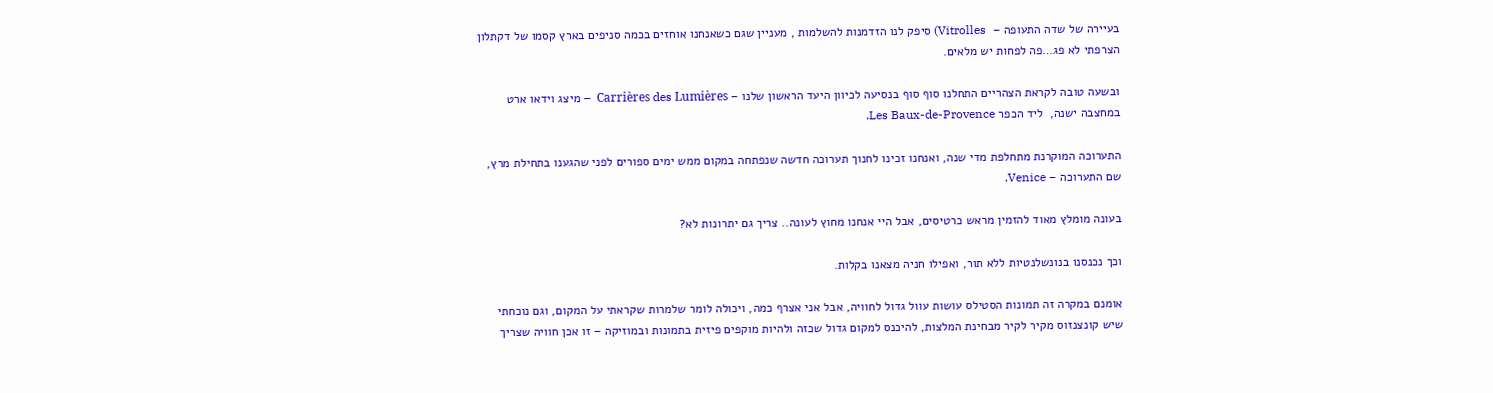בעיירה של שדה התעופה –  Vitrolles) סיפק לנו הזדמנות להשלמות , מעניין שגם כשאנחנו אוחזים בכמה סניפים בארץ קסמו של דקתלון הצרפתי לא פג…פה לפחות יש מלאים.

ובשעה טובה לקראת הצהריים התחלנו סוף סוף בנסיעה לכיוון היעד הראשון שלנו – Carrières des Lumières  – מיצג וידאו ארט במחצבה ישנה,  ליד הכפר Les Baux-de-Provence.

התערוכה המוקרנת מתחלפת מדי שנה, ואנחנו זכינו לחנוך תערוכה חדשה שנפתחה במקום ממש ימים ספורים לפני שהגענו בתחילת מרץ, שם התערוכה – Venice.

בעונה מומלץ מאוד להזמין מראש כרטיסים, אבל היי אנחנו מחוץ לעונה.. צריך גם יתרונות לא?

וכך נכנסנו בנונשלנטיות ללא תור, ואפילו חניה מצאנו בקלות.

אומנם במקרה זה תמונות הסטילס עושות עוול גדול לחוויה, אבל אני אצרף כמה, ויכולה לומר שלמרות שקראתי על המקום, וגם נוכחתי שיש קונצנזוס מקיר לקיר מבחינת המלצות, להיכנס למקום גדול שכזה ולהיות מוקפים פיזית בתמונות ובמוזיקה – זו אכן חוויה שצריך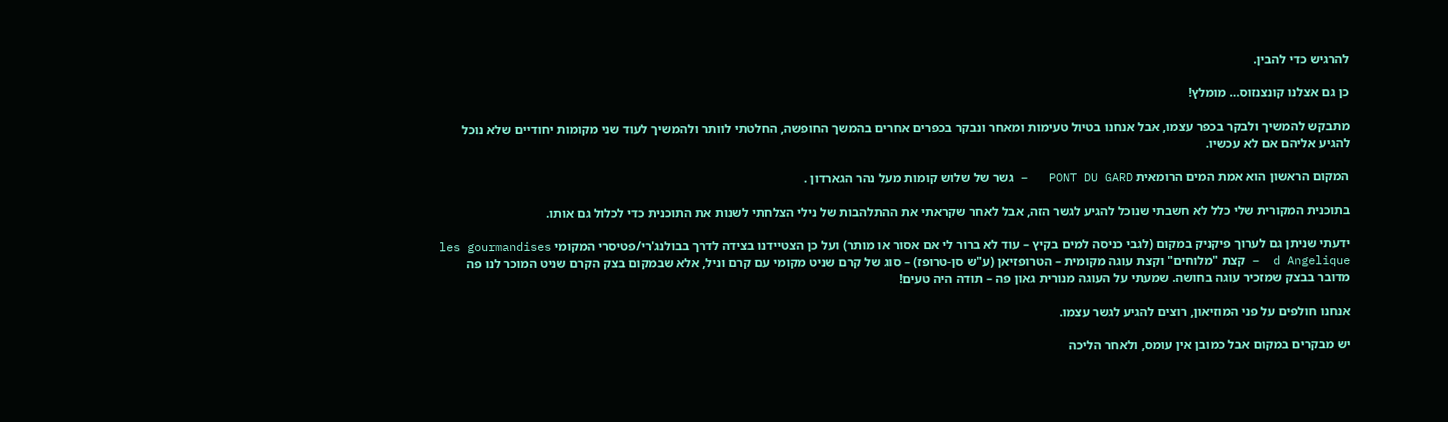להרגיש כדי להבין.

כן גם אצלנו קונצנזוס… מומלץ!

מתבקש להמשיך ולבקר בכפר עצמו, אבל אנחנו בטיול טעימות ומאחר ונבקר בכפרים אחרים בהמשך החופשה, החלטתי לוותר ולהמשיך לעוד שני מקומות יחודיים שלא נוכל להגיע אליהם אם לא עכשיו.

המקום הראשון הוא אמת המים הרומאית PONT DU GARD   – גשר של שלוש קומות מעל נהר הגארדון .

בתוכנית המקורית שלי כלל לא חשבתי שנוכל להגיע לגשר הזה, אבל לאחר שקראתי את ההתלהבות של נילי הצלחתי לשנות את התוכנית כדי לכלול גם אותו.

ידעתי שניתן גם לערוך פיקניק במקום (לגבי כניסה למים בקיץ – עוד לא ברור לי אם אסור או מותר) ועל כן הצטיידנו בצידה לדרך בבולנג'רי/פטיסרי המקומי les gourmandises d Angelique  – קצת "מלוחים" וקצת עוגה מקומית – הטרופזיאן (ע"ש סן-טרופז) – סוג של קרם שניט מקומי עם קרם וניל, אלא שבמקום בצק הקרם שניט המוכר לנו פה מדובר בבצק שמזכיר עוגה בחושה. שמעתי על העוגה מנורית גאון פה – תודה היה טעים!

אנחנו חולפים על פני המוזיאון, רוצים להגיע לגשר עצמו.

יש מבקרים במקום אבל כמובן אין עומס, ולאחר הליכה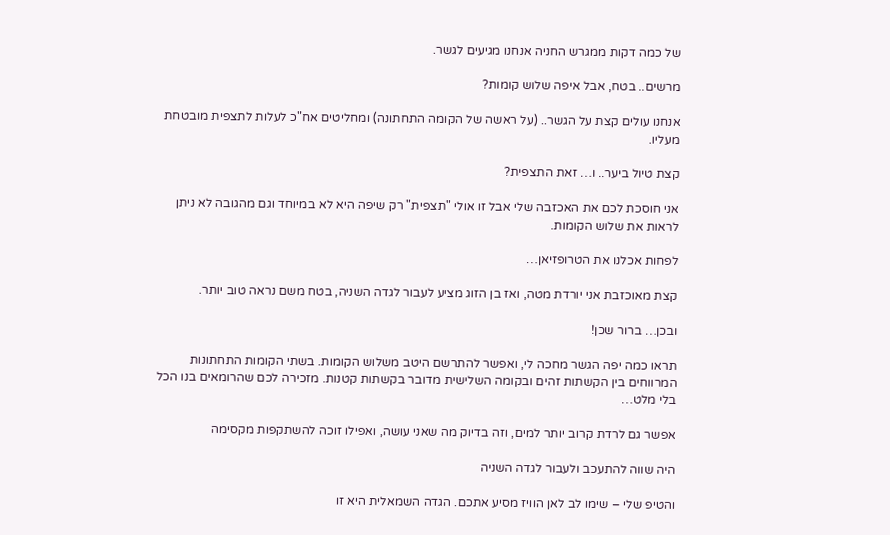של כמה דקות ממגרש החניה אנחנו מגיעים לגשר.

מרשים.. בטח, אבל איפה שלוש קומות?

אנחנו עולים קצת על הגשר.. (על ראשה של הקומה התחתונה) ומחליטים אח"כ לעלות לתצפית מובטחת מעליו.

קצת טיול ביער.. ו… זאת התצפית?

אני חוסכת לכם את האכזבה שלי אבל זו אולי "תצפית" רק שיפה היא לא במיוחד וגם מהגובה לא ניתן לראות את שלוש הקומות.

לפחות אכלנו את הטרופזיאן…

קצת מאוכזבת אני יורדת מטה, ואז בן הזוג מציע לעבור לגדה השניה, בטח משם נראה טוב יותר.

ובכן… ברור שכן!

תראו כמה יפה הגשר מחכה לי, ואפשר להתרשם היטב משלוש הקומות. בשתי הקומות התחתונות המרווחים בין הקשתות זהים ובקומה השלישית מדובר בקשתות קטנות. מזכירה לכם שהרומאים בנו הכל בלי מלט…

אפשר גם לרדת קרוב יותר למים, וזה בדיוק מה שאני עושה, ואפילו זוכה להשתקפות מקסימה

היה שווה להתעכב ולעבור לגדה השניה

והטיפ שלי – שימו לב לאן הוויז מסיע אתכם. הגדה השמאלית היא זו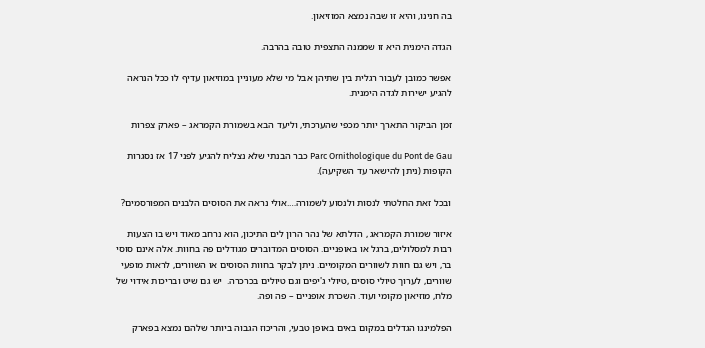בה חנינו, והיא זו שבה נמצא המוזיאון.

הגדה הימנית היא זו שממנה התצפית טובה בהרבה.

אפשר כמובן לעבור רגלית בין שתיהן אבל מי שלא מעוניין במוזיאון עדיף לו ככל הנראה להגיע ישירות לגדה הימנית.

זמן הביקור התארך יותר מכפי שהערכתי, וליעד הבא בשמורת הקמראג – פארק צפרות

Parc Ornithologique du Pont de Gau כבר הבנתי שלא נצליח להגיע לפני 17 אז נסגרות הקופות (ניתן להישאר עד השקיעה).

ובכל זאת החלטתי לנסות ולנסוע לשמורה….אולי נראה את הסוסים הלבנים המפורסמים?

איזור שמורת הקמראג , הדלתא של נהר הרון לים התיכון, הוא נרחב מאוד ויש בו הצעות רבות למסלולים, ברגל או באופניים. הסוסים המדוברים מגודלים פה בחוות. אלה אינם סוסי בר, ויש גם חוות לשוורים המקומיים. ניתן לבקר בחוות הסוסים או השוורים, לראות מופעי שוורים, לערוך טיולי סוסים ,טיולי ג'יפים וגם טיולים בכרכרה.  יש גם שיט ובריכות אידוי של מלח, מוזיאון מקומי ועוד. השכרת אופניים – פה ופה.

הפלמינגו הגדלים במקום באים באופן טבעי, והריכוז הגבוה ביותר שלהם נמצא בפארק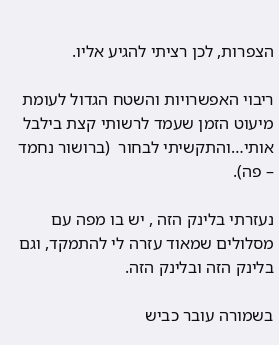הצפרות, לכן רציתי להגיע אליו.

ריבוי האפשרויות והשטח הגדול לעומת מיעוט הזמן שעמד לרשותי קצת בילבל אותי…והתקשיתי לבחור  (ברושור נחמד  – פה).

נעזרתי בלינק הזה , יש בו מפה עם מסלולים שמאוד עזרה לי להתמקד, וגם בלינק הזה ובלינק הזה.

בשמורה עובר כביש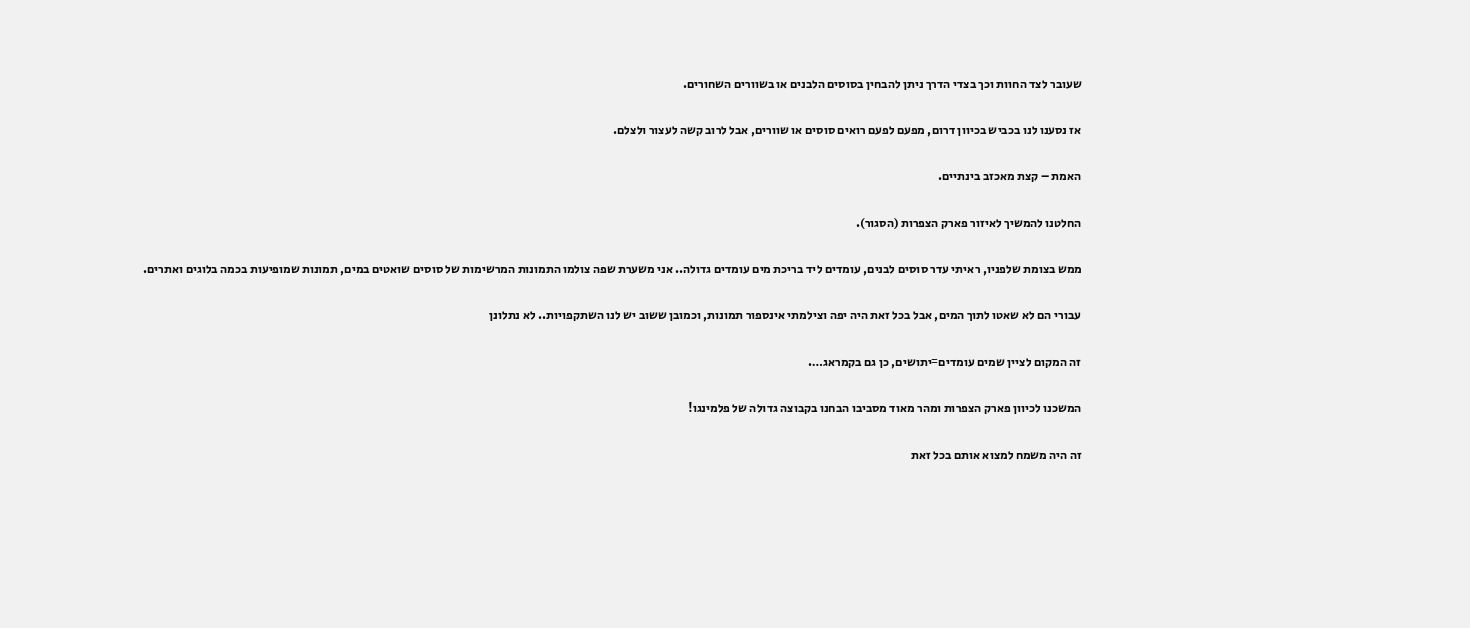שעובר לצד החוות וכך בצדי הדרך ניתן להבחין בסוסים הלבנים או בשוורים השחורים.

אז נסענו לנו בכביש בכיוון דרום, מפעם לפעם רואים סוסים או שוורים, אבל לרוב קשה לעצור ולצלם.

האמת – קצת מאכזב בינתיים.

החלטנו להמשיך לאיזור פארק הצפרות (הסגור).

ממש בצומת שלפניו, ראיתי עדר סוסים לבנים, עומדים ליד בריכת מים עומדים גדולה.. אני משערת שפה צולמו התמונות המרשימות של סוסים שואטים במים, תמונות שמופיעות בכמה בלוגים ואתרים.

עבורי הם לא שאטו לתוך המים, אבל בכל זאת היה יפה וצילמתי אינספור תמונות, וכמובן ששוב יש לנו השתקפויות.. לא נתלונן

זה המקום לציין שמים עומדים=יתושים, כן גם בקמראג….

המשכנו לכיוון פארק הצפרות ומהר מאוד מסביבו הבחנו בקבוצה גדולה של פלמינגו!

זה היה משמח למצוא אותם בכל זאת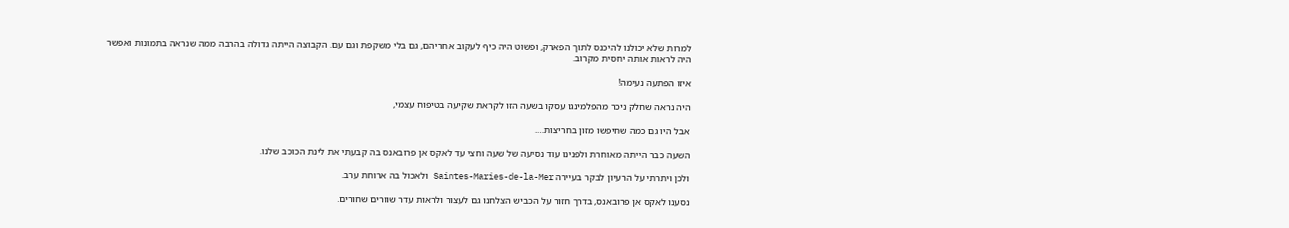למרות שלא יכולנו להיכנס לתוך הפארק, ופשוט היה כיף לעקוב אחריהם, גם בלי משקפת וגם עם. הקבוצה הייתה גדולה בהרבה ממה שנראה בתמונות ואפשר היה לראות אותה יחסית מקרוב.

איזו הפתעה נעימה!

היה נראה שחלק ניכר מהפלמינגו עסקו בשעה הזו לקראת שקיעה בטיפוח עצמי,

אבל היו גם כמה שחיפשו מזון בחריצות….

השעה כבר הייתה מאוחרת ולפנינו עוד נסיעה של שעה וחצי עד לאקס אן פרובאנס בה קבעתי את לינת הכוכב שלנו.

ולכן ויתרתי על הרעיון לבקר בעיירה Saintes-Maries-de-la-Mer ולאכול בה ארוחת ערב.

נסענו לאקס אן פרובאנס, בדרך חזור על הכביש הצלחנו גם לעצור ולראות עדר שוורים שחורים.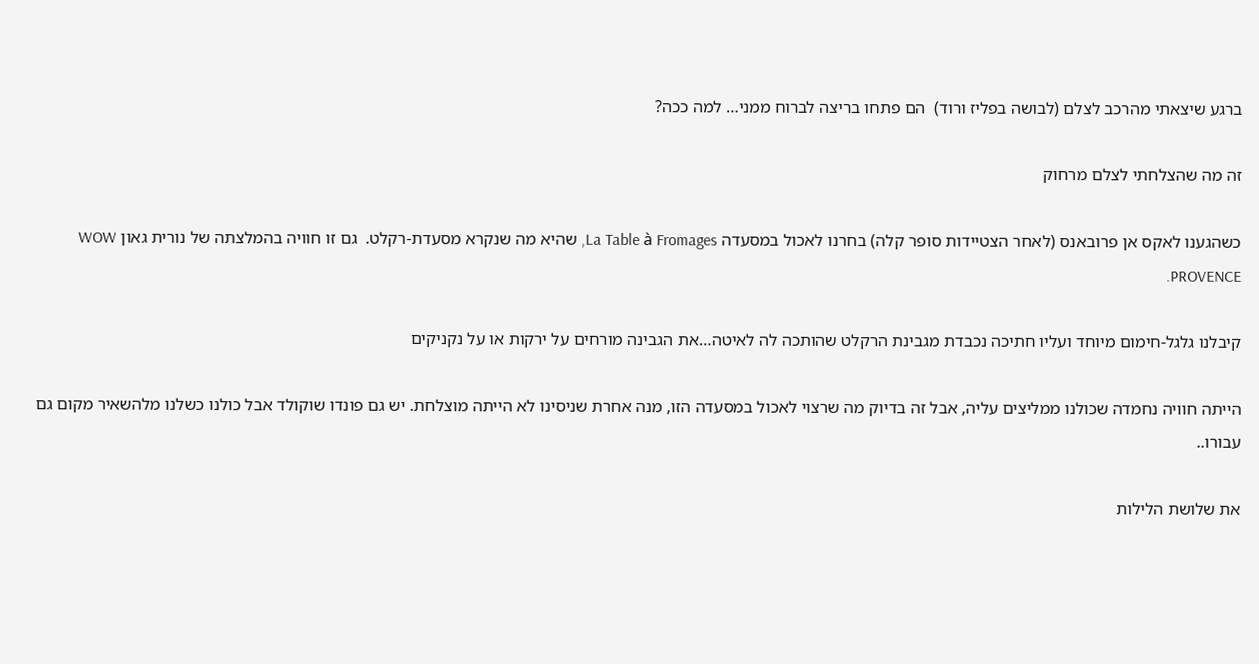ברגע שיצאתי מהרכב לצלם (לבושה בפליז ורוד)  הם פתחו בריצה לברוח ממני… למה ככה?

זה מה שהצלחתי לצלם מרחוק

כשהגענו לאקס אן פרובאנס (לאחר הצטיידות סופר קלה) בחרנו לאכול במסעדה La Table à Fromages, שהיא מה שנקרא מסעדת-רקלט.  גם זו חוויה בהמלצתה של נורית גאון WOW PROVENCE.

קיבלנו גלגל-חימום מיוחד ועליו חתיכה נכבדת מגבינת הרקלט שהותכה לה לאיטה…את הגבינה מורחים על ירקות או על נקניקים

הייתה חוויה נחמדה שכולנו ממליצים עליה, אבל זה בדיוק מה שרצוי לאכול במסעדה הזו, מנה אחרת שניסינו לא הייתה מוצלחת. יש גם פונדו שוקולד אבל כולנו כשלנו מלהשאיר מקום גם עבורו..

את שלושת הלילות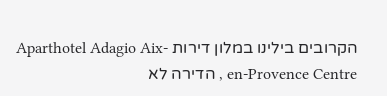הקרובים בילינו במלון דירות Aparthotel Adagio Aix-en-Provence Centre , הדירה לא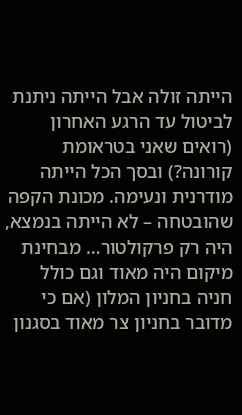הייתה זולה אבל הייתה ניתנת לביטול עד הרגע האחרון (רואים שאני בטראומת קורונה?) ובסך הכל הייתה מודרנית ונעימה. מכונת הקפה שהובטחה – לא הייתה בנמצא, היה רק פרקולטור… מבחינת מיקום היה מאוד וגם כולל חניה בחניון המלון (אם כי מדובר בחניון צר מאוד בסגנון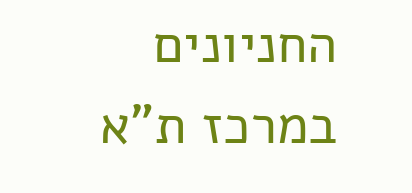החניונים במרכז ת"א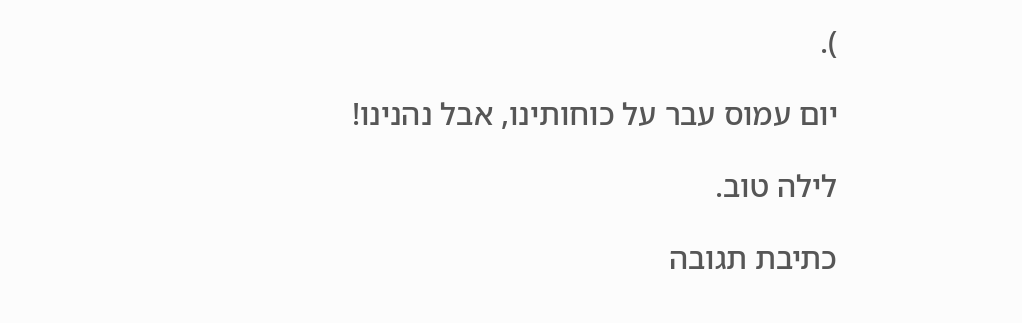).

יום עמוס עבר על כוחותינו, אבל נהנינו!

לילה טוב.

כתיבת תגובה